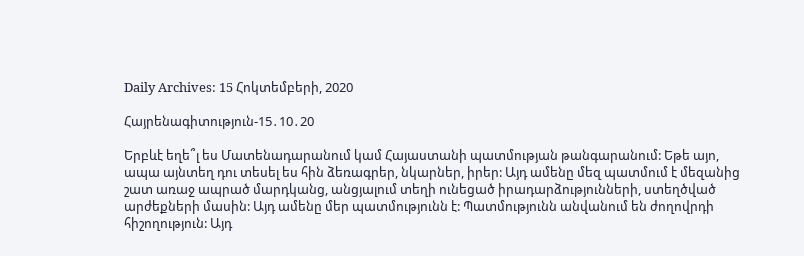Daily Archives: 15 Հոկտեմբերի, 2020

Հայրենագիտություն-15․10․20

Երբևէ եղե՞լ ես Մատենադարանում կամ Հայաստանի պատմության թանգարանում: Եթե այո, ապա այնտեղ դու տեսել ես հին ձեռագրեր, նկարներ, իրեր: Այդ ամենը մեզ պատմում է մեզանից շատ առաջ ապրած մարդկանց, անցյալում տեղի ունեցած իրադարձությունների, ստեղծված արժեքների մասին: Այդ ամենը մեր պատմությունն է: Պատմությունն անվանում են ժողովրդի հիշողություն: Այդ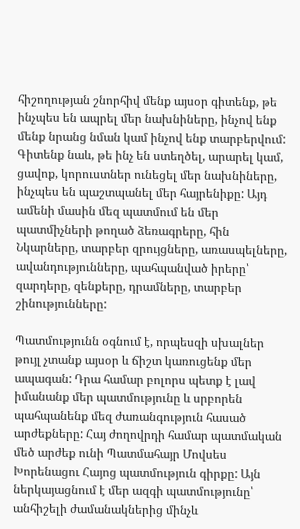հիշողության շնորհիվ մենք այսօր գիտենք, թե ինչպես են ապրել մեր նախնիները, ինչով ենք մենք նրանց նման կամ ինչով ենք տարբերվում: Գիտենք նաև, թե ինչ են ստեղծել, արարել կամ, ցավոք, կորուստներ ունեցել մեր նախնիները, ինչպես են պաշտպանել մեր հայրենիքը: Այդ ամենի մասին մեզ պատմում են մեր պատմիչների թողած ձեռագրերը, հին Նկարները, տարբեր զրույցները, առասպելները, ավանդությունները, պահպանված իրերը՝ զարդերը, զենքերը, դրամները, տարբեր շինությունները:

Պատմությունն օգնում է, որպեսզի սխալներ թույլ չտանք այսօր և ճիշտ կառուցենք մեր ապագան: Դրա համար բոլորս պետք է լավ իմանանք մեր պատմությունը և սրբորեն պահպանենք մեզ ժառանգություն հասած արժեքները: Հայ ժողովրդի համար պատմական մեծ արժեք ունի Պատմահայր Մովսես Խորենացու Հայոց պատմություն գիրքը: Այն ներկայացնում է մեր ազգի պատմությունը՝ անհիշելի ժամանակներից մինչև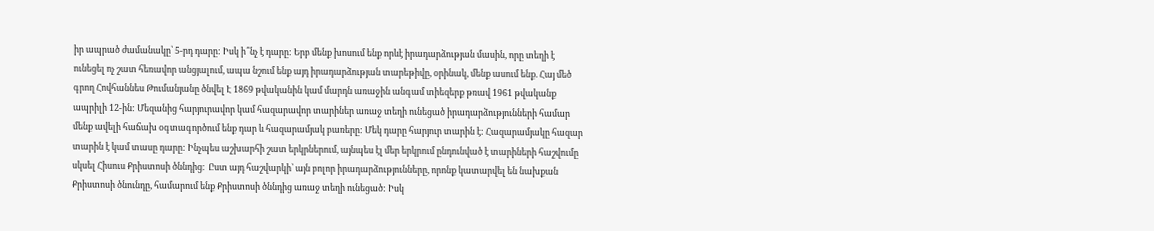իր ապրած ժամանակը՝ 5-րդ դարը: Իսկ ի՞նչ է դարը: Երբ մենք խոսում ենք որևէ իրադարձության մասին, որը տեղի է ունեցել ոչ շատ հեռավոր անցյալում, ապա նշում ենք այդ իրադարձության տարեթիվը, օրինակ, մենք ասում ենք. Հայ մեծ գրող Հովհաննես Թումանյանը ծնվել Է 1869 թվականին կամ մարդն առաջին անգամ տիեզերք թռավ 1961 թվականք ապրիլի 12-ին: Մեզանից հարյուրավոր կամ հազարավոր տարիներ առաջ տեղի ունեցած իրադարձությունների համար մենք ավելի հաճախ օգտագործում ենք դար և հազարամյակ բառերը: Մեկ դարը հարյուր տարին է: Հազարամյակը հազար տարին է կամ տասը դարը: Ինչպես աշխարհի շատ երկրներում, այնպես էլ մեր երկրում ընդունված է տարիների հաշվումը սկսել Հիսուս Քրիստոսի ծննդից։  Ըստ այդ հաշվարկի՝ այն բոլոր իրադարձությունները, որոնք կատարվել են նախքան Քրիստոսի ծնունդը, համարում ենք Քրիստոսի ծննդից առաջ տեղի ունեցած: Իսկ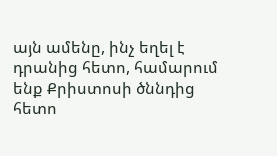այն ամենը, ինչ եղել է դրանից հետո, համարում ենք Քրիստոսի ծննդից հետո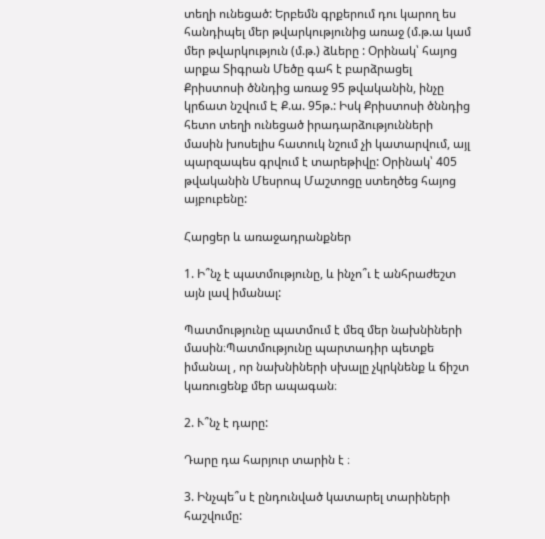տեղի ունեցած: Երբեմն գրքերում դու կարող ես հանդիպել մեր թվարկությունից առաջ (մ.թ.ա կամ մեր թվարկություն (մ.թ.) ձևերը : Օրինակ՝ հայոց արքա Տիգրան Մեծը գահ է բարձրացել Քրիստոսի ծննդից առաջ 95 թվականին, ինչը կրճատ նշվում Է Ք.ա. 95թ.: Իսկ Քրիստոսի ծննդից հետո տեղի ունեցած իրադարձությունների մասին խոսելիս հատուկ նշում չի կատարվում, այլ պարզապես գրվում է տարեթիվը: Օրինակ՝ 405 թվականին Մեսրոպ Մաշտոցը ստեղծեց հայոց այբուբենը:

Հարցեր և առաջադրանքներ

1. Ի՞նչ է պատմությունը, և ինչո՞ւ է անհրաժեշտ այն լավ իմանալ:

Պատմությունը պատմում է մեզ մեր նախնիների մասին։Պատմությունը պարտադիր պետքե իմանալ , որ նախնիների սխալը չկրկնենք և ճիշտ կառուցենք մեր ապագան։

2. Ւ՞նչ է դարը:

Դարը դա հարյուր տարին է ։

3. Ինչպե՞ս է ընդունված կատարել տարիների հաշվումը: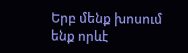Երբ մենք խոսում ենք որևէ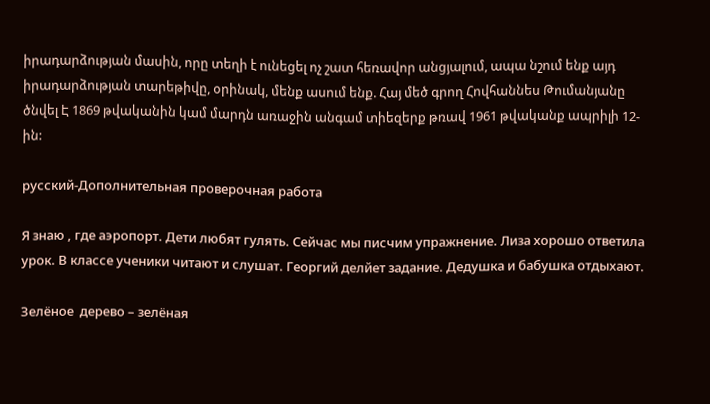իրադարձության մասին, որը տեղի է ունեցել ոչ շատ հեռավոր անցյալում, ապա նշում ենք այդ իրադարձության տարեթիվը, օրինակ, մենք ասում ենք. Հայ մեծ գրող Հովհաննես Թումանյանը ծնվել Է 1869 թվականին կամ մարդն առաջին անգամ տիեզերք թռավ 1961 թվականք ապրիլի 12-ին:

русский-Дополнительная проверочная работа

Я знаю , где аэропорт. Дети любят гулять. Сейчас мы писчим упражнение. Лиза хорошо ответила урок. В классе ученики читают и слушат. Георгий делйет задание. Дедушка и бабушка отдыхают.

Зелёное  дерево – зелёная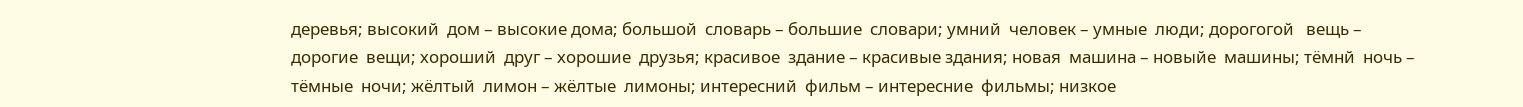деревья; высокий  дом – высокие дома; большой  словарь – большие  словари; умний  человек – умные  люди; дорогогой   вещь – дорогие  вещи; хороший  друг – хорошие  друзья; красивое  здание – красивые здания; новая  машина – новыйе  машины; тёмнй  ночь – тёмные  ночи; жёлтый  лимон – жёлтые  лимоны; интересний  фильм – интересние  фильмы; низкое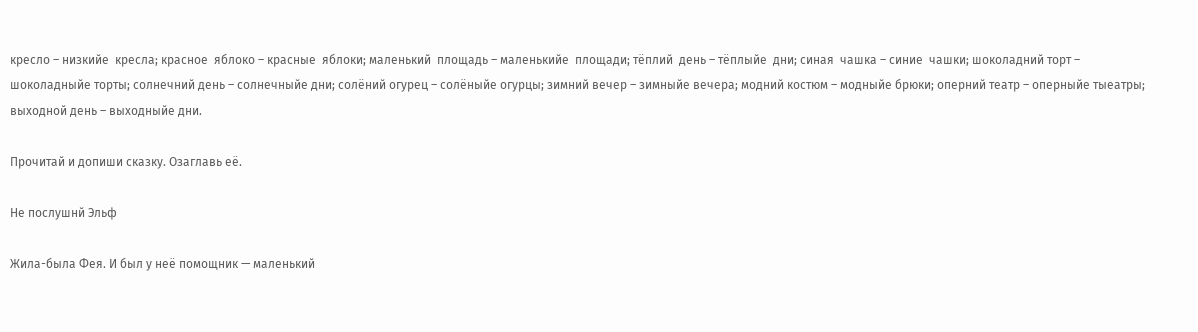кресло – низкийе  кресла; красное  яблоко – красные  яблоки; маленький  площадь – маленькийе  площади; тёплий  день – тёплыйе  дни; синая  чашка – синие  чашки; шоколадний торт – шоколадныйе торты; солнечний день – солнечныйе дни; солёний огурец – солёныйе огурцы; зимний вечер – зимныйе вечера; модний костюм – модныйе брюки; оперний театр – оперныйе тыеатры; выходной день – выходныйе дни.

Прочитай и допиши сказку. Озаглавь её.

Не послушнй Эльф

Жила-была Фея. И был у неё помощник — маленький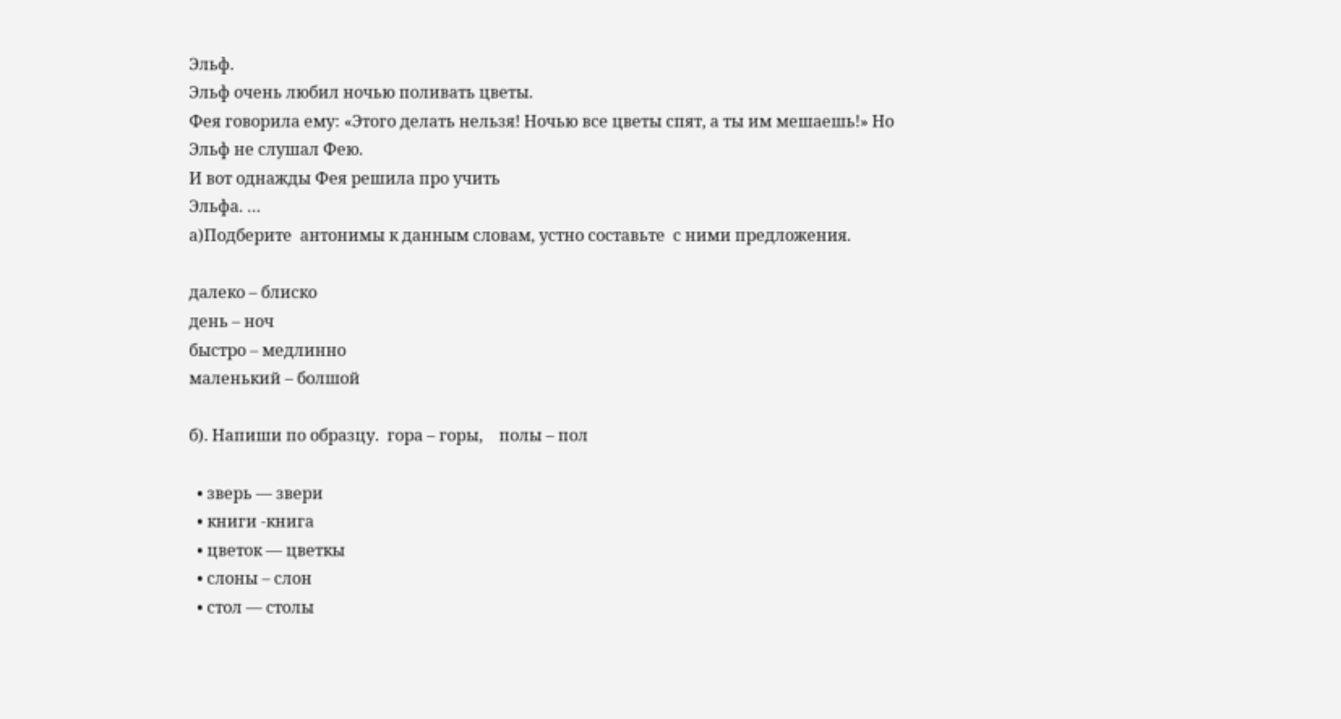Эльф.
Эльф очень любил ночью поливать цветы.
Фея говорила ему: «Этого делать нельзя! Ночью все цветы спят, а ты им мешаешь!» Но Эльф не слушал Фею.
И вот однажды Фея решила про учить
Эльфа. …
а)Подберите  антонимы к данным словам, устно составьте  с ними предложения.

далеко – блиско
день – ноч
быстро – медлинно
маленький – болшой

б). Напиши по образцу.  гора – горы,    полы – пол

  • зверь — звери
  • книги -книга
  • цветок — цветкы
  • слоны – слон
  • стол — столы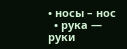• носы – нос
  • рука — руки